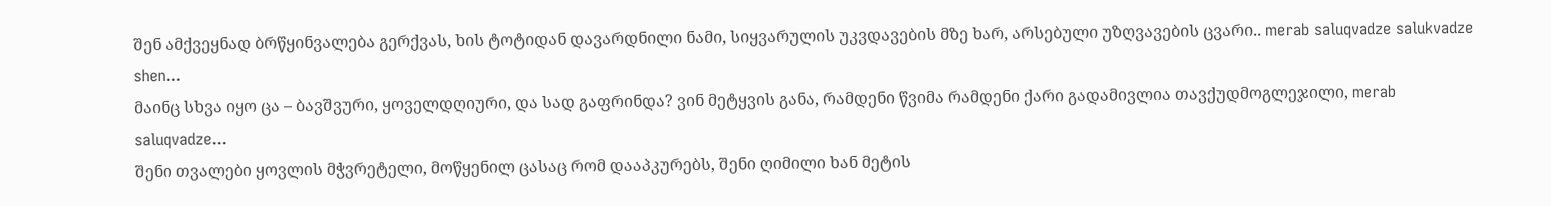შენ ამქვეყნად ბრწყინვალება გერქვას, ხის ტოტიდან დავარდნილი ნამი, სიყვარულის უკვდავების მზე ხარ, არსებული უზღვავების ცვარი.. merab saluqvadze salukvadze shen...
მაინც სხვა იყო ცა – ბავშვური, ყოველდღიური, და სად გაფრინდა? ვინ მეტყვის განა, რამდენი წვიმა რამდენი ქარი გადამივლია თავქუდმოგლეჯილი, merab saluqvadze...
შენი თვალები ყოვლის მჭვრეტელი, მოწყენილ ცასაც რომ დააპკურებს, შენი ღიმილი ხან მეტის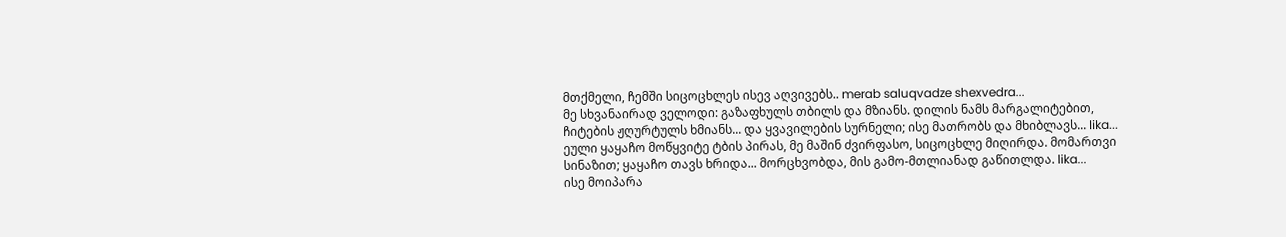მთქმელი, ჩემში სიცოცხლეს ისევ აღვივებს.. merab saluqvadze shexvedra...
მე სხვანაირად ველოდი: გაზაფხულს თბილს და მზიანს. დილის ნამს მარგალიტებით, ჩიტების ჟღურტულს ხმიანს... და ყვავილების სურნელი; ისე მათრობს და მხიბლავს... lika...
ეული ყაყაჩო მოწყვიტე ტბის პირას, მე მაშინ ძვირფასო, სიცოცხლე მიღირდა. მომართვი სინაზით; ყაყაჩო თავს ხრიდა... მორცხვობდა, მის გამო-მთლიანად გაწითლდა. lika...
ისე მოიპარა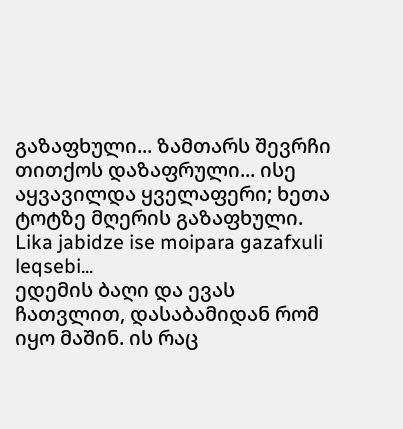გაზაფხული... ზამთარს შევრჩი თითქოს დაზაფრული... ისე აყვავილდა ყველაფერი; ხეთა ტოტზე მღერის გაზაფხული. Lika jabidze ise moipara gazafxuli leqsebi...
ედემის ბაღი და ევას ჩათვლით, დასაბამიდან რომ იყო მაშინ. ის რაც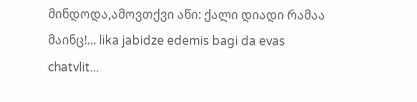მინდოდა,ამოვთქვი აწი: ქალი დიადი რამაა მაინც!... lika jabidze edemis bagi da evas chatvlit...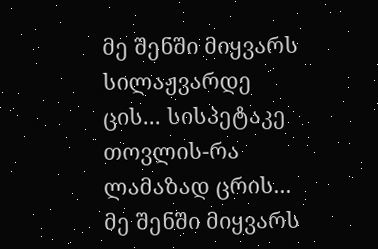მე შენში მიყვარს სილაჟვარდე ცის... სისპეტაკე თოვლის-რა ლამაზად ცრის... მე შენში მიყვარს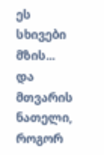ეს სხივები მზის... და მთვარის ნათელი, როგორ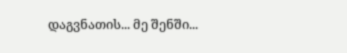დაგვნათის... მე შენში...